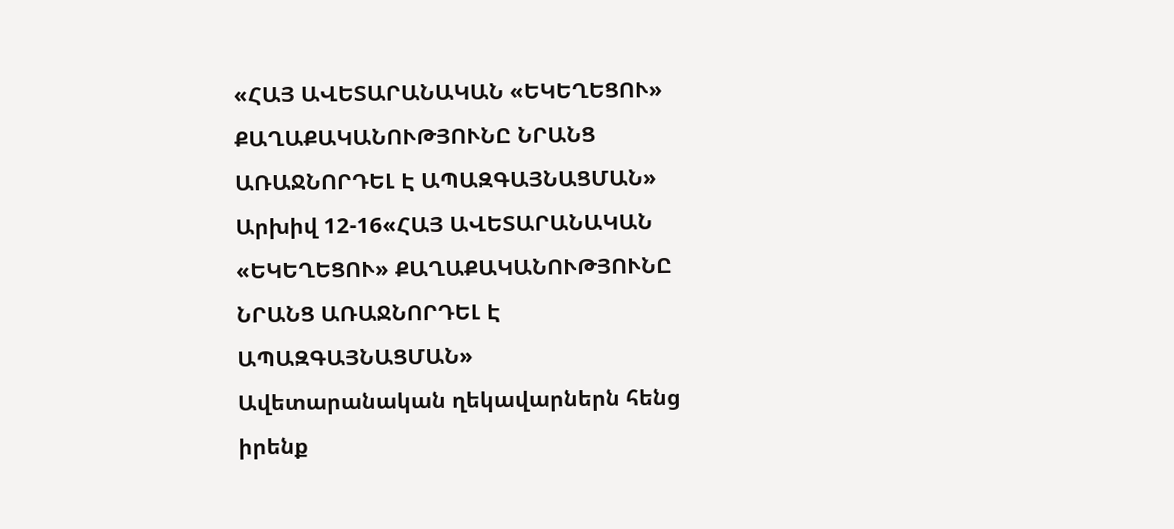«ՀԱՅ ԱՎԵՏԱՐԱՆԱԿԱՆ «ԵԿԵՂԵՑՈՒ» ՔԱՂԱՔԱԿԱՆՈՒԹՅՈՒՆԸ ՆՐԱՆՑ ԱՌԱՋՆՈՐԴԵԼ Է ԱՊԱԶԳԱՅՆԱՑՄԱՆ»
Արխիվ 12-16«ՀԱՅ ԱՎԵՏԱՐԱՆԱԿԱՆ «ԵԿԵՂԵՑՈՒ» ՔԱՂԱՔԱԿԱՆՈՒԹՅՈՒՆԸ ՆՐԱՆՑ ԱՌԱՋՆՈՐԴԵԼ Է ԱՊԱԶԳԱՅՆԱՑՄԱՆ»
Ավետարանական ղեկավարներն հենց իրենք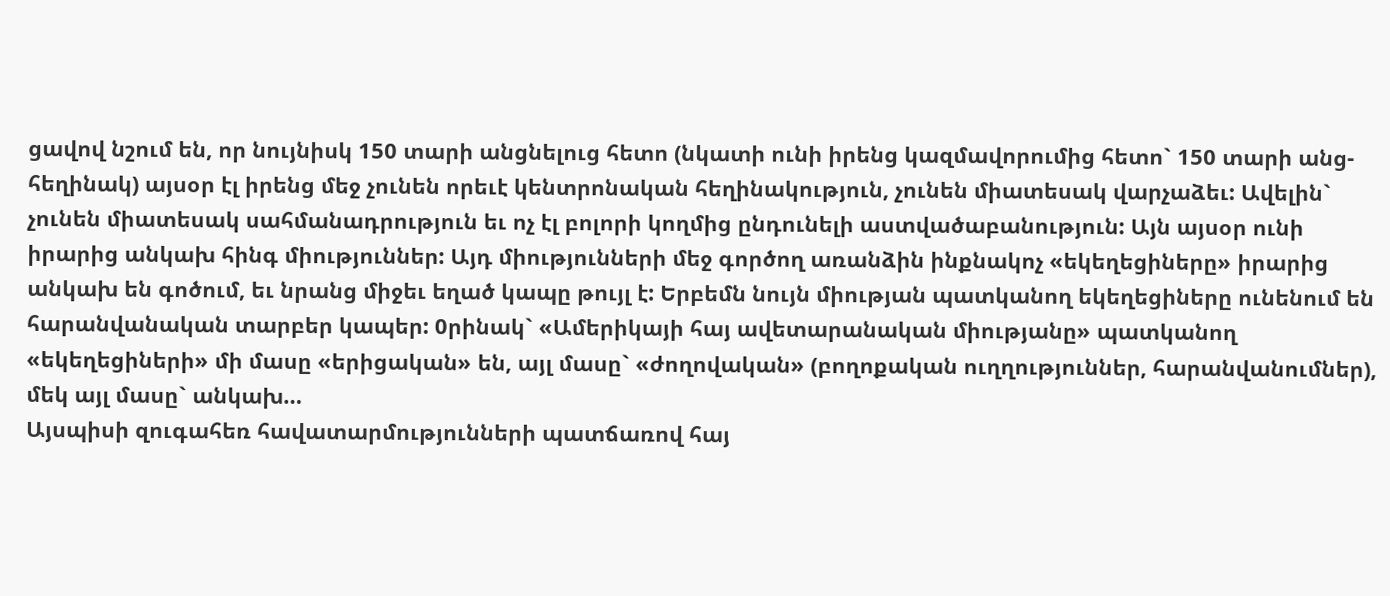ցավով նշում են, որ նույնիսկ 150 տարի անցնելուց հետո (նկատի ունի իրենց կազմավորումից հետո` 150 տարի անց-հեղինակ) այսօր էլ իրենց մեջ չունեն որեւէ կենտրոնական հեղինակություն, չունեն միատեսակ վարչաձեւ: Ավելին` չունեն միատեսակ սահմանադրություն եւ ոչ էլ բոլորի կողմից ընդունելի աստվածաբանություն: Այն այսօր ունի իրարից անկախ հինգ միություններ: Այդ միությունների մեջ գործող առանձին ինքնակոչ «եկեղեցիները» իրարից անկախ են գոծում, եւ նրանց միջեւ եղած կապը թույլ է: Երբեմն նույն միության պատկանող եկեղեցիները ունենում են հարանվանական տարբեր կապեր: 0րինակ` «Ամերիկայի հայ ավետարանական միությանը» պատկանող «եկեղեցիների» մի մասը «երիցական» են, այլ մասը` «ժողովական» (բողոքական ուղղություններ, հարանվանումներ), մեկ այլ մասը` անկախ…
Այսպիսի զուգահեռ հավատարմությունների պատճառով հայ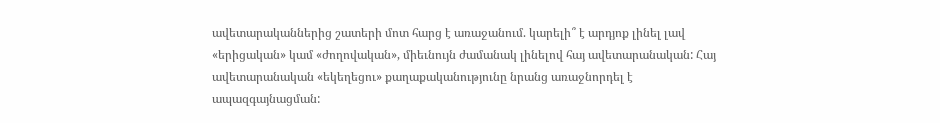ավետարականներից շատերի մոտ հարց է առաջանում. կարելի՞ է արդյոք լինել լավ «երիցական» կամ «ժողովական», միեւնույն ժամանակ լինելով հայ ավետարանական: Հայ ավետարանական «եկեղեցու» քաղաքականությունը նրանց առաջնորդել է ապազգայնացման: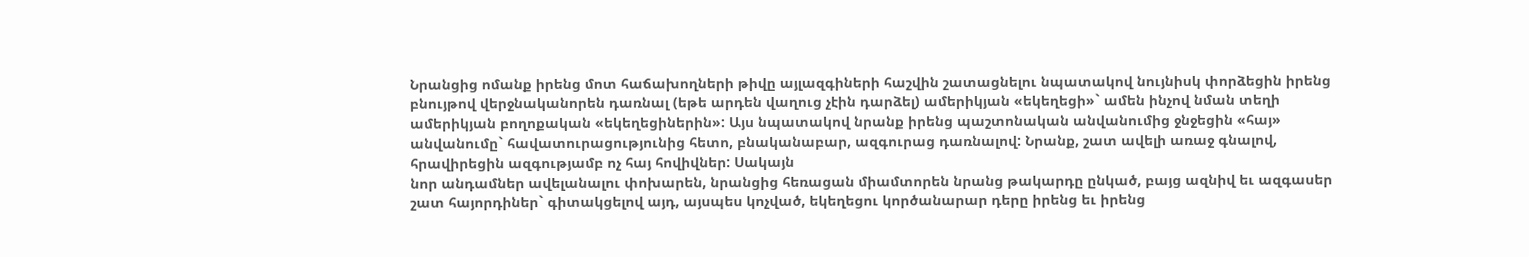Նրանցից ոմանք իրենց մոտ հաճախողների թիվը այլազգիների հաշվին շատացնելու նպատակով նույնիսկ փորձեցին իրենց բնույթով վերջնականորեն դառնալ (եթե արդեն վաղուց չէին դարձել) ամերիկյան «եկեղեցի»` ամեն ինչով նման տեղի ամերիկյան բողոքական «եկեղեցիներին»: Այս նպատակով նրանք իրենց պաշտոնական անվանումից ջնջեցին «հայ» անվանումը` հավատուրացությունից հետո, բնականաբար, ազգուրաց դառնալով: Նրանք, շատ ավելի առաջ գնալով, հրավիրեցին ազգությամբ ոչ հայ հովիվներ: Սակայն
նոր անդամներ ավելանալու փոխարեն, նրանցից հեռացան միամտորեն նրանց թակարդը ընկած, բայց ազնիվ եւ ազգասեր շատ հայորդիներ` գիտակցելով այդ, այսպես կոչված, եկեղեցու կործանարար դերը իրենց եւ իրենց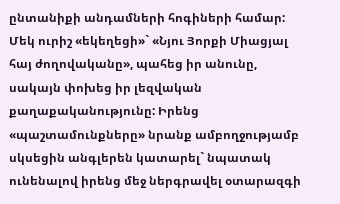ընտանիքի անդամների հոգիների համար:
Մեկ ուրիշ «եկեղեցի»` «Նյու Յորքի Միացյալ հայ ժողովականը», պահեց իր անունը, սակայն փոխեց իր լեզվական քաղաքականությունը: Իրենց «պաշտամունքները» նրանք ամբողջությամբ սկսեցին անգլերեն կատարել` նպատակ ունենալով իրենց մեջ ներգրավել օտարազգի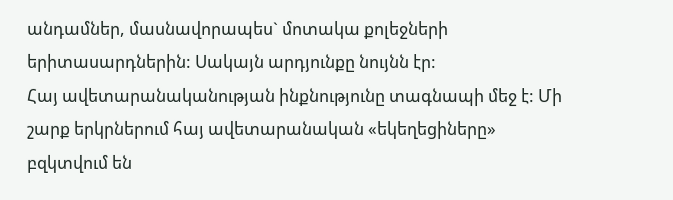անդամներ, մասնավորապես` մոտակա քոլեջների երիտասարդներին: Սակայն արդյունքը նույնն էր:
Հայ ավետարանականության ինքնությունը տագնապի մեջ է: Մի շարք երկրներում հայ ավետարանական «եկեղեցիները» բզկտվում են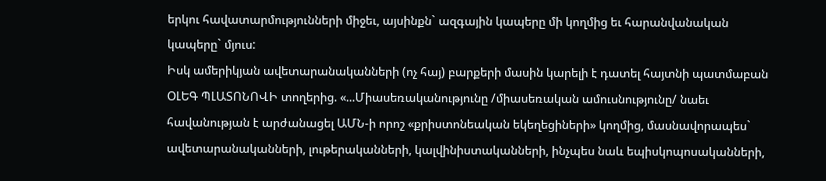երկու հավատարմությունների միջեւ, այսինքն` ազգային կապերը մի կողմից եւ հարանվանական կապերը` մյուս:
Իսկ ամերիկյան ավետարանականների (ոչ հայ) բարքերի մասին կարելի է դատել հայտնի պատմաբան ՕԼԵԳ ՊԼԱՏՈՆՈՎԻ տողերից. «...Միասեռականությունը /միասեռական ամուսնությունը/ նաեւ
հավանության է արժանացել ԱՄՆ-ի որոշ «քրիստոնեական եկեղեցիների» կողմից, մասնավորապես` ավետարանականների, լութերականների, կալվինիստականների, ինչպես նաև եպիսկոպոսականների,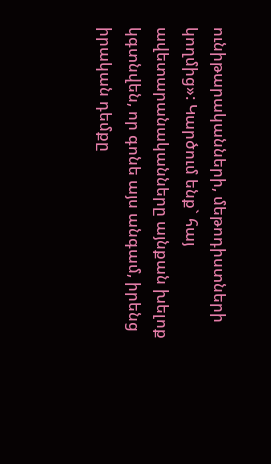ունիթարականների, մեթոդիստների կողմից»: Կարծում ենք` հայ ավետարանականները այնքան խելոք կգտնվեն, որ գոնե այս անգամ, իրենց իրական դեմքը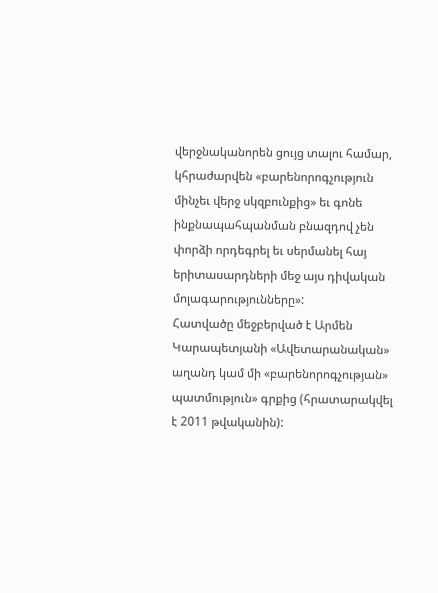վերջնականորեն ցույց տալու համար, կհրաժարվեն «բարենորոգչություն մինչեւ վերջ սկզբունքից» եւ գոնե ինքնապահպանման բնազդով չեն փորձի որդեգրել եւ սերմանել հայ երիտասարդների մեջ այս դիվական մոլագարությունները»:
Հատվածը մեջբերված է Արմեն Կարապետյանի «Ավետարանական» աղանդ կամ մի «բարենորոգչության» պատմություն» գրքից (հրատարակվել է 2011 թվականին):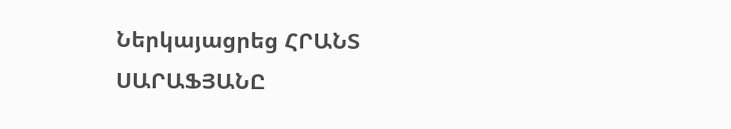Ներկայացրեց ՀՐԱՆՏ ՍԱՐԱՖՅԱՆԸ